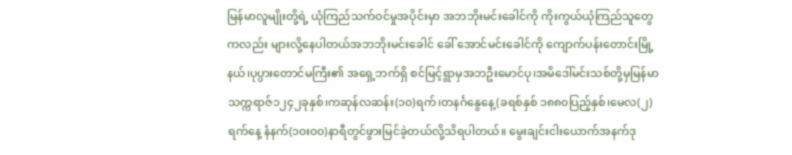မြန်မာလူမျိုးတို့ရဲ့ ယုံကြည်သက်ဝင်မှုအပိုင်းမှာ အဘဘိုးမင်းခေါင်ကို ကိုးကွယ်ယုံကြည်သူတွေကလည်း များလို့နေပါတယ်အဘဘိုးမင်းခေါင် ခေါ် အောင်မင်းခေါင်ကို ကျောက်ပန်းတောင်းမြို့နယ်၊ပုပ္ပားတောင်မကြီး၏ အရှေ့ဘက်ရှိ စင်မြင့်ရွာမှအဘဦးမောင်ပု၊အမိဒေါ်မင်းသစ်တို့မှမြန်မာသက္ကရာဇ်၁၂၄၂ခုနှစ်၊ကဆုန်လဆန်း(၁၀)ရက်၊တနင်္ဂနွေနေ့(ခရစ်နှစ် ၁၈၈၀ပြည့်နှစ်၊မေလ(၂)ရက်နေ့ နံနက်(၁၀း၀၀)နာရီတွင်ဖွားမြင်ခဲ့တယ်လို့သိရပါတယ်။ မွေးချင်းငါးယောက်အနက်ဒု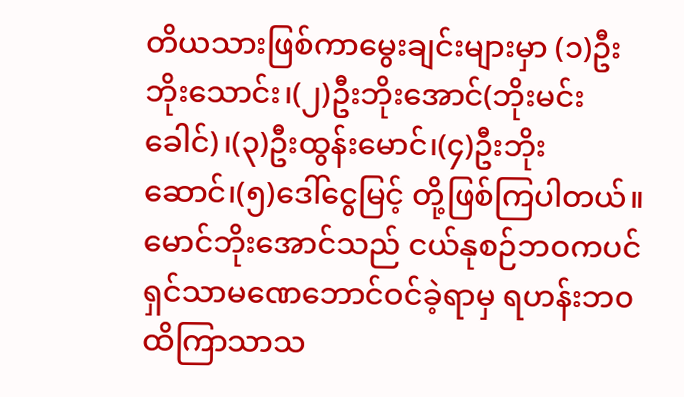တိယသားဖြစ်ကာမွေးချင်းများမှာ (၁)ဦးဘိုးသောင်း၊(၂)ဦးဘိုးအောင်(ဘိုးမင်းခေါင်)၊(၃)ဦးထွန်းမောင်၊(၄)ဦးဘိုးဆောင်၊(၅)ဒေါ်ငွေမြင့် တို့ဖြစ်ကြပါတယ်။ မောင်ဘိုးအောင်သည် ငယ်နုစဉ်ဘဝကပင်ရှင်သာမဏေဘောင်ဝင်ခဲ့ရာမှ ရဟန်းဘ၀ထိကြာသာသ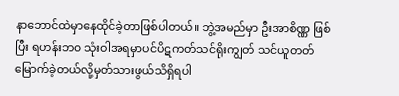နာဘောင်ထဲမှာနေထိုင်ခဲ့တာဖြစ်ပါတယ်။ ဘွဲ့အမည်မှာ ဦးအာစိဏ္ဏ ဖြစ်ပြီး ရဟန်းဘ၀ သုံးဝါအရမှာပင်ပိဋကတ်သင်ရိုးကျွတ် သင်ယူတတ်မြောက်ခဲ့တယ်လို့မှတ်သားဖွယ်သိရှိရပါ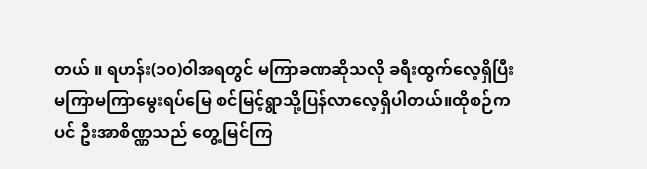တယ် ။ ရဟန်း(၁၀)ဝါအရတွင် မကြာခဏဆိုသလို ခရီးထွက်လေ့ရှိပြီး မကြာမကြာမွေးရပ်မြေ စင်မြင့်ရွာသို့ပြန်လာလေ့ရှိပါတယ်။ထိုစဉ်ကပင် ဦးအာစိဏ္ဏသည် တွေ့မြင်ကြ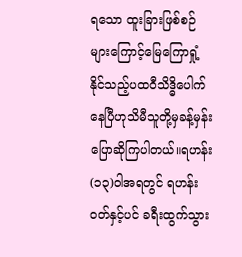ရသော ထူးခြားဖြစ်စဉ်များကြောင့်မြေကြောရှုံ့နိုင်သည့်ပထဝီသိဒ္ဓိပေါက်နေပြီဟုသိမီသူတို့မှခန့်မှန်းပြောဆိုကြပါတယ်။ရဟန်း(၁၃)ဝါအရတွင် ရဟန်းဝတ်နှင့်ပင် ခရီးထွက်သွား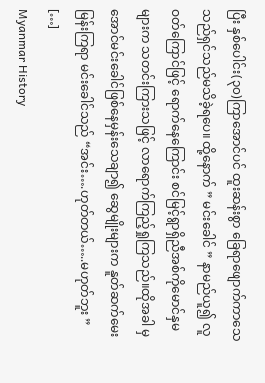ပြီး နှစ်ပေါင်း(၃၀)ကြာအောင်ပင် ထူးဆန်းစွာ ခြေရာဖျောက်ကာသေသည်ရှင်သည်မသိခဲ့ရပေ။ ထို့နောက် ” မင်းခေါင် ” နာမည်ယူ၍ လူဝတ်ကြောင်ဖြင့် ရောက်နေကြောင်း စင်မြင့်ရွာရှိညီအစ်ကိုမောင်နှမများက သတင်းကြားသဖြင့် လာရောက်ကြည့်ရှုကြသည်။ထိုအခါ မှ အောင်မင်းခေါင်ဖြစ်နေမှန်းသေချာ၍ ဆွေမျိုးများက နူတ်ဆက်မေးမြန်းကြရာ မင်းခေါင်သည် “အင်း….ဟုတ်တယ်…..မဟုတ်ဘူး ” […]
Myanmar History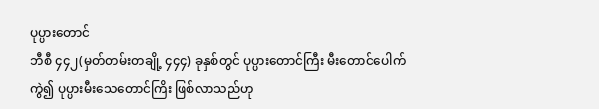ပုပ္ပားတောင်
ဘီစီ ၄၄၂(မှတ်တမ်းတချို့ ၄၄၄) ခုနှစ်တွင် ပုပ္ပားတောင်ကြီး မီးတောင်ပေါက်ကွဲ၍ ပုပ္ပားမီးသေတောင်ကြိး ဖြစ်လာသည်ဟု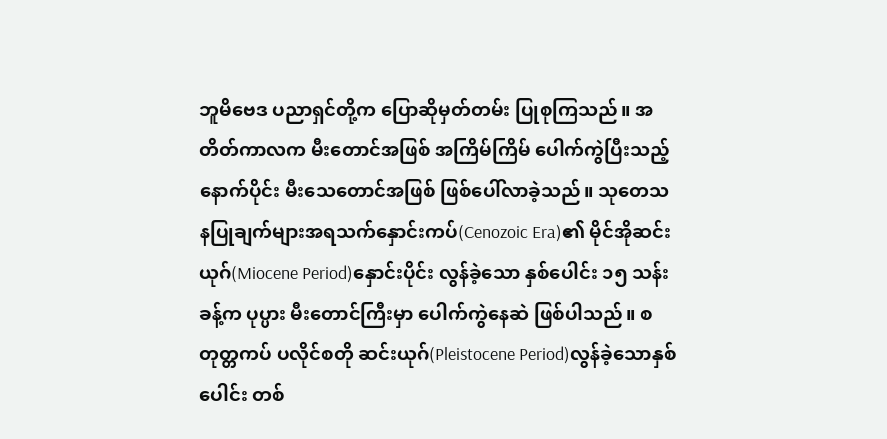ဘူမိဗေဒ ပညာရှင်တို့က ပြောဆိုမှတ်တမ်း ပြုစုကြသည်။ အတိတ်ကာလက မီးတောင်အဖြစ် အကြိမ်ကြိမ် ပေါက်ကွဲပြီးသည့်နောက်ပိုင်း မီးသေတောင်အဖြစ် ဖြစ်ပေါ်လာခဲ့သည်။ သုတေသနပြုချက်များအရသက်နှောင်းကပ်(Cenozoic Era)၏ မိုင်အိုဆင်းယုဂ်(Miocene Period)နှောင်းပိုင်း လွန်ခဲ့သော နှစ်ပေါင်း ၁၅ သန်းခန့်က ပုပ္ပား မီးတောင်ကြီးမှာ ပေါက်ကွဲနေဆဲ ဖြစ်ပါသည်။ စတုတ္တကပ် ပလိုင်စတို ဆင်းယုဂ်(Pleistocene Period)လွန်ခဲ့သောနှစ်ပေါင်း တစ်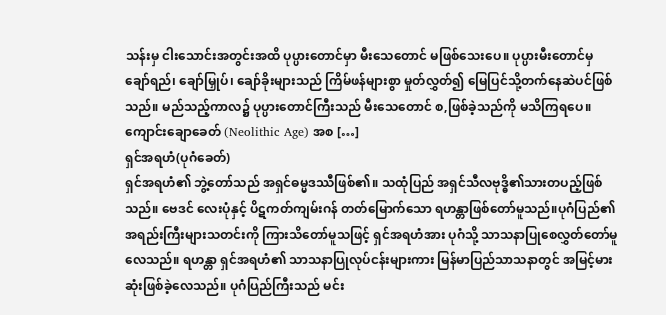သန်းမှ ငါးသောင်းအတွင်းအထိ ပုပ္ပားတောင်မှာ မီးသေတောင် မဖြစ်သေးပေ။ ပုပ္ပားမီးတောင်မှ ချော်ရည်၊ ချော်မြှုပ်၊ ချော်ခိုးများသည် ကြိမ်ဖန်များစွာ မှုတ်လွှတ်၍ မြေပြင်သို့တက်နေဆဲပင်ဖြစ်သည်။ မည်သည့်ကာလ၌ ပုပ္ပားတောင်ကြီးသည် မီးသေတောင် စ,ဖြစ်ခဲ့သည်ကို မသိကြရပေ။ ကျောင်းချောခေတ် (Neolithic Age) အစ […]
ရှင်အရဟံ(ပုဂံခေတ်)
ရှင်အရဟံ၏ ဘွဲ့တော်သည် အရှင်ဓမ္မဒဿီဖြစ်၏။ သထုံပြည် အရှင်သီလဗုဒ္ဓိ၏သားတပည့်ဖြစ်သည်။ ဗေဒင် လေးပုံနှင့် ပိဋကတ်ကျမ်းဂန် တတ်မြောက်သော ရဟန္တာဖြစ်တော်မူသည်။ပုဂံပြည်၏ အရည်းကြီးများသတင်းကို ကြားသိတော်မူသဖြင့် ရှင်အရဟံအား ပုဂံသို့ သာသနာပြုစေလွှတ်တော်မူလေသည်။ ရဟန္တာ ရှင်အရဟံ၏ သာသနာပြုလုပ်ငန်းများကား မြန်မာပြည်သာသနာတွင် အမြင့်မားဆုံးဖြစ်ခဲ့လေသည်။ ပုဂံပြည်ကြီးသည် မင်း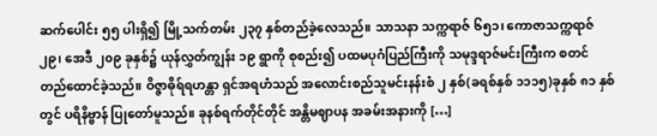ဆက်ပေါင်း ၅၅ ပါးရှိ၍ မြို့သက်တမ်း ၂၃၇ နှစ်တည်ခဲ့လေသည်။ သာသနာ သက္ကရာဇ် ၆၅၁၊ ကောဇာသက္ကရာဇ် ၂၉၊ အေဒီ ၂၀၉ ခုနှစ်၌ ယုန်လွှတ်ကျွန်း ၁၉ ရွာကို စုစည်း၍ ပထမပုဂံပြည်ကြီးကို သမုဒ္ဒရာဇ်မင်းကြီးက စတင်တည်ထောင်ခဲ့သည်။ ဝိဇ္ဇာဓိုရ်ရဟန္တာ ရှင်အရဟံသည် အလောင်းစည်သူမင်းနန်းစံ ၂ နှစ်(ခရစ်နှစ် ၁၁၁၅)ခုနှစ် ၈၁ နှစ်တွင် ပရိနိဗ္ဗာန် ပြုတော်မူသည်။ ခုနစ်ရက်တိုင်တိုင် အန္တိမဈာပန အခမ်းအနားကို […]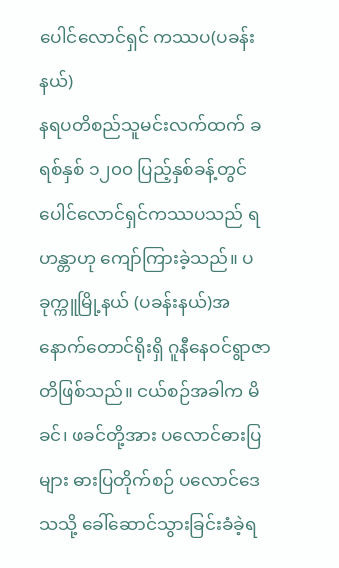ပေါင်လောင်ရှင် ကဿပ(ပခန်းနယ်)
နရပတိစည်သူမင်းလက်ထက် ခရစ်နှစ် ၁၂၀၀ ပြည့်နှစ်ခန့်တွင် ပေါင်လောင်ရှင်ကဿပသည် ရဟန္တာဟု ကျော်ကြားခဲ့သည်။ ပခုက္ကူမြို့နယ် (ပခန်းနယ်)အနောက်တောင်ရိုးရှိ ဂူနီနေဝင်ရွာဇာတိဖြစ်သည်။ ငယ်စဉ်အခါက မိခင်၊ ဖခင်တို့အား ပလောင်ဓားပြများ ဓားပြတိုက်စဉ် ပလောင်ဒေသသို့ ခေါ်ဆောင်သွားခြင်းခံခဲ့ရ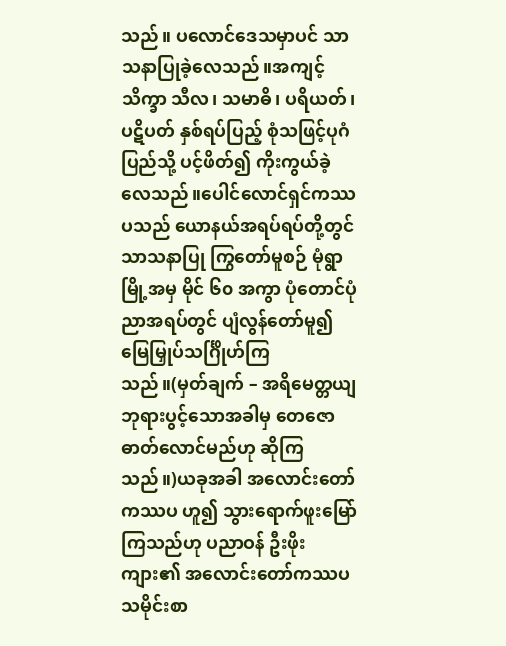သည်။ ပလောင်ဒေသမှာပင် သာသနာပြုခဲ့လေသည်။အကျင့်သိက္ခာ သီလ၊ သမာဓိ၊ ပရိယတ်၊ ပဋိပတ် နှစ်ရပ်ပြည့် စုံသဖြင့်ပုဂံပြည်သို့ ပင့်ဖိတ်၍ ကိုးကွယ်ခဲ့လေသည်။ပေါင်လောင်ရှင်ကဿပသည် ယောနယ်အရပ်ရပ်တို့တွင်သာသနာပြု ကြွတော်မူစဉ် မုံရွာမြို့အမှ မိုင် ၆၀ အကွာ ပုံတောင်ပုံညာအရပ်တွင် ပျံလွန်တော်မူ၍ မြေမြှုပ်သင်္ဂြိုဟ်ကြသည်။(မှတ်ချက် – အရိမေတ္တယျ ဘုရားပွင့်သောအခါမှ တေဇောဓာတ်လောင်မည်ဟု ဆိုကြသည်။)ယခုအခါ အလောင်းတော်ကဿပ ဟူ၍ သွားရောက်ဖူးမြော်ကြသည်ဟု ပညာဝန် ဦးဖိုးကျား၏ အလောင်းတော်ကဿပသမိုင်းစာ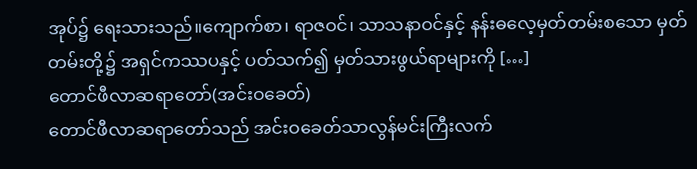အုပ်၌ ရေးသားသည်။ကျောက်စာ၊ ရာဇဝင်၊ သာသနာဝင်နှင့် နန်းဓလေ့မှတ်တမ်းစသော မှတ်တမ်းတို့၌ အရှင်ကဿပနှင့် ပတ်သက်၍ မှတ်သားဖွယ်ရာများကို […]
တောင်ဖီလာဆရာတော်(အင်းဝခေတ်)
တောင်ဖီလာဆရာတော်သည် အင်းဝခေတ်သာလွန်မင်းကြီးလက်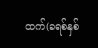ထက်(ခရစ်နှစ်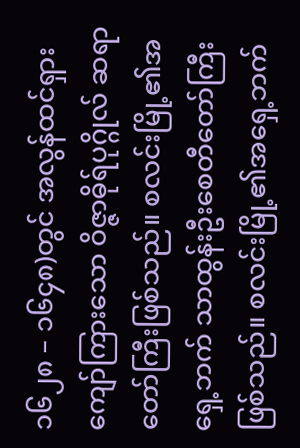၁၆၂၈ – ၁၆၄၈)တွင် အလွန်ထင်ရှားကျော်ကြားသော ဝိဇ္ဇာဓိုရ်ပုဂ္ဂိုလ် ဆရာတော်ကြီးဖြစ်သည်။ စလင်းမြို့၏အရှေ့ဘက် သာထွန်းဦးစေတီတော်ကြီးဖြစ်သည်။ စလင်းမြို့၏အရှေ့ဘက်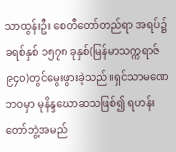သာထွန်းဦး စေတီတော်တည်ရာ အရပ်၌ခရစ်နှစ် ၁၅၇၈ ခုနှစ်(မြန်မာသက္ကရာဇ် ၉၄၀)တွင်မွေးဖွားခဲ့သည်။ရှင်သာမဏေဘဝမှာ မုနိန္ဒဃောဆသဖြစ်၍ ရဟန်းတော်ဘွဲ့အမည်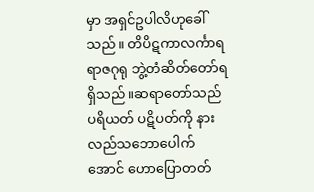မှာ အရှင်ဥပါလိဟုခေါ်သည်။ တိပိဋကာလင်္ကာရရာဇဂုရု ဘွဲ့တံဆိတ်တော်ရရှိသည်။ဆရာတော်သည် ပရိယတ် ပဋိပတ်ကို နားလည်သဘောပေါက်အောင် ဟောပြောတတ်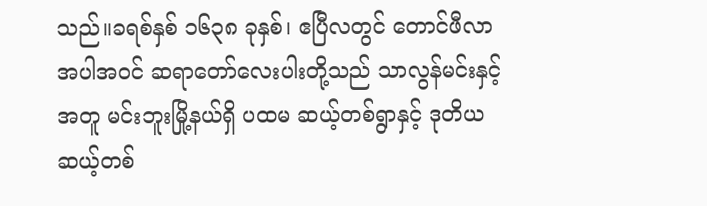သည်။ခရစ်နှစ် ၁၆၃၈ ခုနှစ်၊ ဧပြီလတွင် တောင်ဖီလာအပါအဝင် ဆရာတော်လေးပါးတို့သည် သာလွန်မင်းနှင့်အတူ မင်းဘူးမြို့နယ်ရှိ ပထမ ဆယ့်တစ်ရွာနှင့် ဒုတိယ ဆယ့်တစ်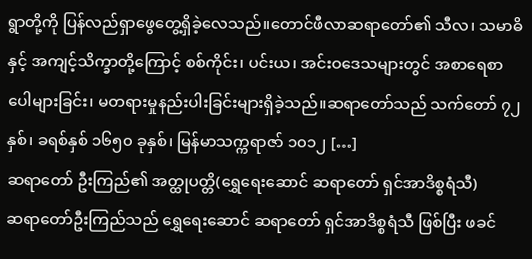ရွာတို့ကို ပြန်လည်ရှာဖွေတွေ့ရှိခဲ့လေသည်။တောင်ဖီလာဆရာတော်၏ သီလ၊ သမာဓိနှင့် အကျင့်သိက္ခာတို့ကြောင့် စစ်ကိုင်း၊ ပင်းယ၊ အင်းဝဒေသများတွင် အစာရေစာ ပေါများခြင်း၊ မတရားမှုနည်းပါးခြင်းများရှိခဲ့သည်။ဆရာတော်သည် သက်တော် ၇၂ နှစ်၊ ခရစ်နှစ် ၁၆၅၀ ခုနှစ်၊ မြန်မာသက္ကရာဇာ် ၁၀၁၂ […]
ဆရာတော် ဦးကြည်၏ အတ္ထုပတ္တိ(ရွှေရေးဆောင် ဆရာတော် ရှင်အာဒိစ္စရံသီ)
ဆရာတော်ဦးကြည်သည် ရွှေရေးဆောင် ဆရာတော် ရှင်အာဒိစ္စရံသီ ဖြစ်ပြီး ဖခင်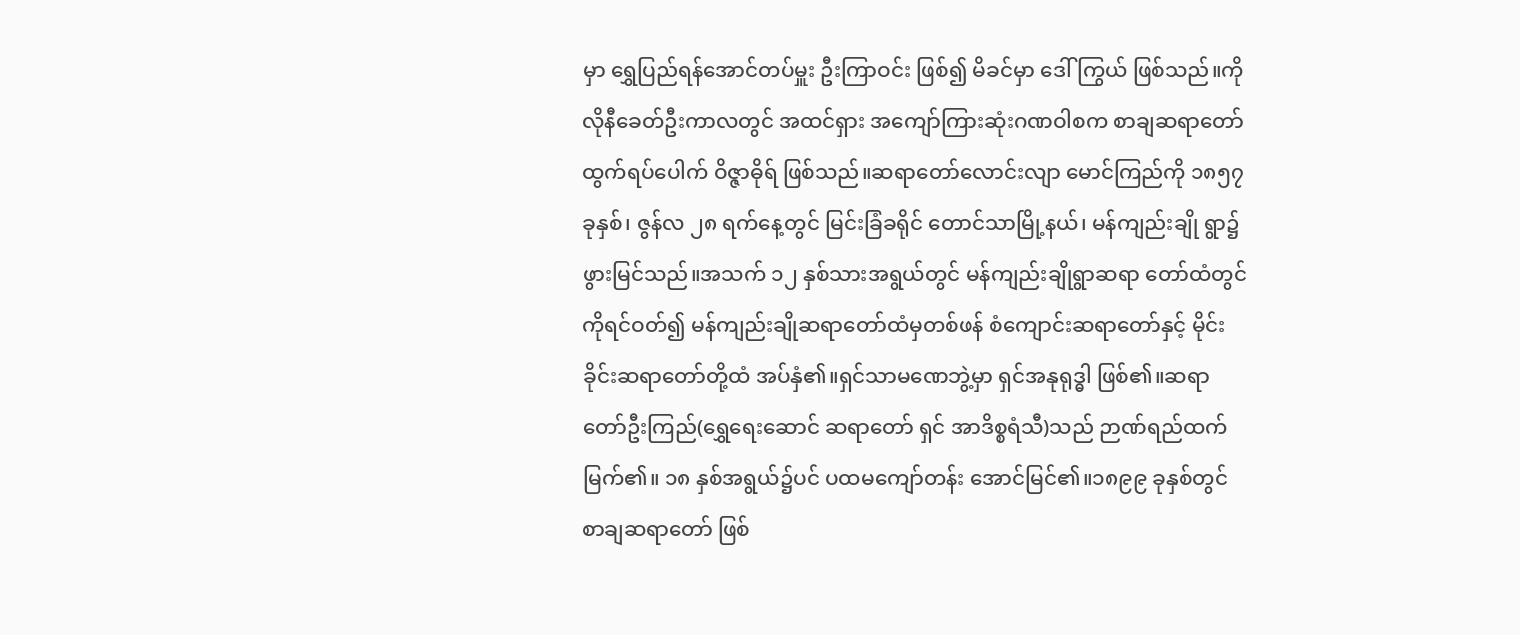မှာ ရွှေပြည်ရန်အောင်တပ်မှူး ဦးကြာဝင်း ဖြစ်၍ မိခင်မှာ ဒေါ်ကြွယ် ဖြစ်သည်။ကိုလိုနီခေတ်ဦးကာလတွင် အထင်ရှား အကျော်ကြားဆုံးဂဏဝါစက စာချဆရာတော် ထွက်ရပ်ပေါက် ဝိဇ္ဇာဓိုရ် ဖြစ်သည်။ဆရာတော်လောင်းလျာ မောင်ကြည်ကို ၁၈၅၇ ခုနှစ်၊ ဇွန်လ ၂၈ ရက်နေ့တွင် မြင်းခြံခရိုင် တောင်သာမြို့နယ်၊ မန်ကျည်းချို ရွာ၌ ဖွားမြင်သည်။အသက် ၁၂ နှစ်သားအရွယ်တွင် မန်ကျည်းချိုရွာဆရာ တော်ထံတွင် ကိုရင်ဝတ်၍ မန်ကျည်းချိုဆရာတော်ထံမှတစ်ဖန် စံကျောင်းဆရာတော်နှင့် မိုင်းခိုင်းဆရာတော်တို့ထံ အပ်နှံ၏။ရှင်သာမဏေဘွဲ့မှာ ရှင်အနုရုဒ္ဓါ ဖြစ်၏။ဆရာတော်ဦးကြည်(ရွှေရေးဆောင် ဆရာတော် ရှင် အာဒိစ္စရံသီ)သည် ဉာဏ်ရည်ထက်မြက်၏။ ၁၈ နှစ်အရွယ်၌ပင် ပထမကျော်တန်း အောင်မြင်၏။၁၈၉၉ ခုနှစ်တွင် စာချဆရာတော် ဖြစ်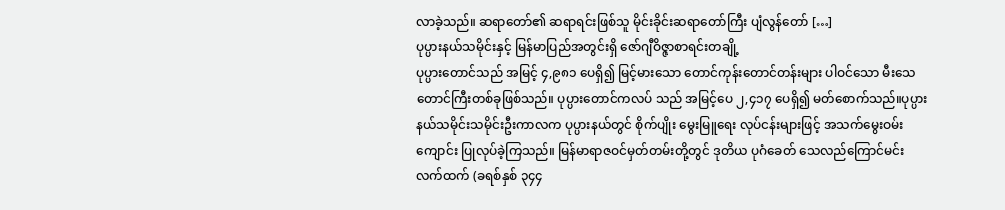လာခဲ့သည်။ ဆရာတော်၏ ဆရာရင်းဖြစ်သူ မိုင်းခိုင်းဆရာတော်ကြီး ပျံလွန်တော် […]
ပုပ္ပားနယ်သမိုင်းနှင့် မြန်မာပြည်အတွင်းရှိ ဇော်ဂျီဝိဇ္ဇာစာရင်းတချို့
ပုပ္ပားတောင်သည် အမြင့် ၄,၉၈၁ ပေရှိ၍ မြင့်မားသော တောင်ကုန်းတောင်တန်းများ ပါဝင်သော မီးသေတောင်ကြီးတစ်ခုဖြစ်သည်။ ပုပ္ပားတောင်ကလပ် သည် အမြင့်ပေ ၂,၄၁၇ ပေရှိ၍ မတ်စောက်သည်။ပုပ္ပားနယ်သမိုင်းသမိုင်းဦးကာလက ပုပ္ပားနယ်တွင် စိုက်ပျိုး မွေးမြူရေး လုပ်ငန်းများဖြင့် အသက်မွေးဝမ်းကျောင်း ပြုလုပ်ခဲ့ကြသည်။ မြန်မာရာဇဝင်မှတ်တမ်းတို့တွင် ဒုတိယ ပုဂံခေတ် သေလည်ကြောင်မင်းလက်ထက် (ခရစ်နှစ် ၃၄၄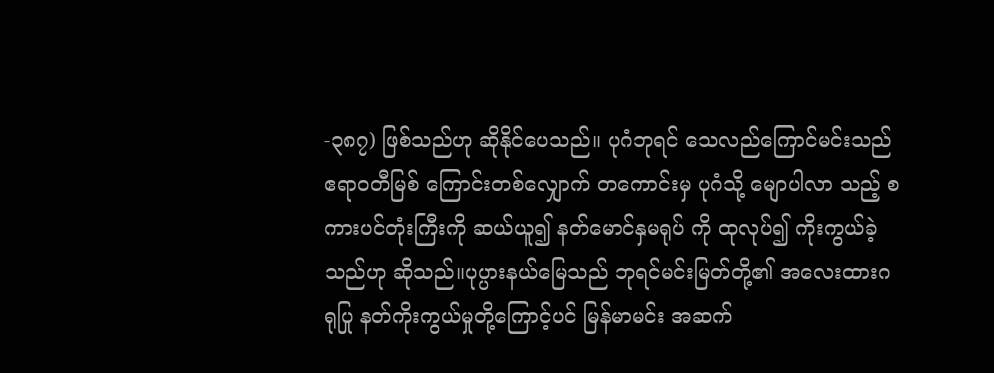-၃၈၇) ဖြစ်သည်ဟု ဆိုနိုင်ပေသည်။ ပုဂံဘုရင် သေလည်ကြောင်မင်းသည် ဧရာဝတီမြစ် ကြောင်းတစ်လျှောက် တကောင်းမှ ပုဂံသို့ မျောပါလာ သည့် စကားပင်တုံးကြီးကို ဆယ်ယူ၍ နတ်မောင်နှမရုပ် ကို ထုလုပ်၍ ကိုးကွယ်ခဲ့သည်ဟု ဆိုသည်။ပုပ္ပားနယ်မြေသည် ဘုရင်မင်းမြတ်တို့၏ အလေးထားဂရုပြု နတ်ကိုးကွယ်မှုတို့ကြောင့်ပင် မြန်မာမင်း အဆက်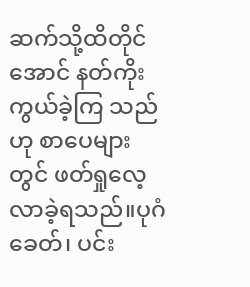ဆက်သို့ထိတိုင်အောင် နတ်ကိုးကွယ်ခဲ့ကြ သည်ဟု စာပေများတွင် ဖတ်ရှုလေ့လာခဲ့ရသည်။ပုဂံခေတ်၊ ပင်း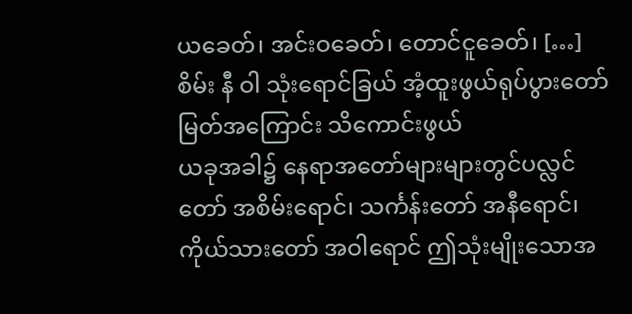ယခေတ်၊ အင်းဝခေတ်၊ တောင်ငူခေတ်၊ […]
စိမ်း နီ ဝါ သုံးရောင်ခြယ် အံ့ထူးဖွယ်ရုပ်ပွားတော်မြတ်အကြောင်း သိကောင်းဖွယ်
ယခုအခါ၌ နေရာအတော်များများတွင်ပလ္လင်တော် အစိမ်းရောင်၊ သင်္ကန်းတော် အနီရောင်၊ ကိုယ်သားတော် အဝါရောင် ဤသုံးမျိုးသောအ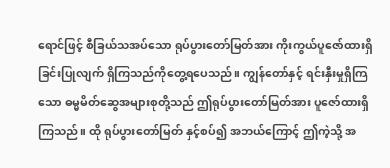ရောင်ဖြင့် စီခြယ်သအပ်သော ရုပ်ပွားတော်မြတ်အား ကိုးကွယ်ပူဇော်ထားရှိခြင်းပြုလျက် ရှိကြသည်ကိုတွေ့ရပေသည်။ ကျွန်တော်နှင့် ရင်းနှီးမှုရှိကြသော ဓမ္မမိတ်ဆွေအများစုတို့သည် ဤရုပ်ပွားတော်မြတ်အား ပူဇော်ထားရှိကြသည်။ ထို ရုပ်ပွားတော်မြတ် နှင့်စပ်၍ အဘယ်ကြောင့် ဤကဲ့သို့ အ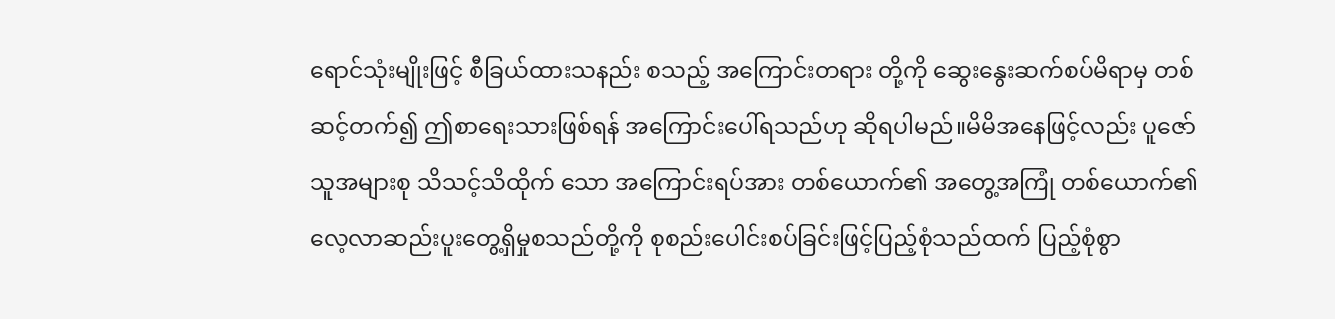ရောင်သုံးမျိုးဖြင့် စီခြယ်ထားသနည်း စသည့် အကြောင်းတရား တို့ကို ဆွေးနွေးဆက်စပ်မိရာမှ တစ်ဆင့်တက်၍ ဤစာရေးသားဖြစ်ရန် အကြောင်းပေါ်ရသည်ဟု ဆိုရပါမည်။မိမိအနေဖြင့်လည်း ပူဇော်သူအများစု သိသင့်သိထိုက် သော အကြောင်းရပ်အား တစ်ယောက်၏ အတွေ့အကြုံ တစ်ယောက်၏ လေ့လာဆည်းပူးတွေ့ရှိမှုစသည်တို့ကို စုစည်းပေါင်းစပ်ခြင်းဖြင့်ပြည့်စုံသည်ထက် ပြည့်စုံစွာ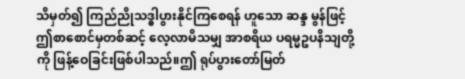သိမှတ်၍ ကြည်ညိုသဒ္ဓါပွားနိုင်ကြစေရန် ဟူသော ဆန္ဒ မွန်ဖြင့် ဤစာစောင်မှတစ်ဆင့် လေ့လာမိသမျှ အာစရိယ ပရမ္မဥပနိသျတို့ကို ဖြန့်ဝေခြင်းဖြစ်ပါသည်။ဤ ရုပ်ပွားတော်မြတ်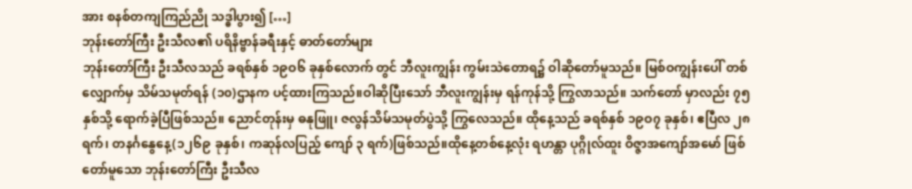အား စနစ်တကျကြည်ညို သဒ္ဓါပွား၍ […]
ဘုန်းတော်ကြီး ဦးသီလ၏ ပရိနိဗ္ဗာန်ခရီးနှင့် ဓာတ်တော်များ
ဘုန်းတော်ကြီး ဦးသီလသည် ခရစ်နှစ် ၁၉ဝ၆ ခုနှစ်လောက် တွင် ဘီလူးကျွန်း ကွမ်းသဲတောရ၌ ဝါဆိုတော်မူသည်။ မြစ်ဝကျွန်းပေါ် တစ်လျှောက်မှ သိမ်သမုတ်ရန် (၁၀)ဌာနက ပင့်ထားကြသည်။ဝါဆိုပြီးသော် ဘီလူးကျွန်းမှ ရန်ကုန်သို့ ကြွလာသည်။ သက်တော် မှာလည်း ၇၅ နှစ်သို့ ရောက်ခဲ့ပြီဖြစ်သည်။ ညောင်တုန်းမှ ဓနုဖြူ၊ ဇလွန်သိမ်သမုတ်ပွဲသို့ ကြွလေသည်။ ထိုနေ့သည် ခရစ်နှစ် ၁၉ဝ၇ ခုနှစ်၊ ဧပြီလ ၂၈ ရက်၊ တနင်္ဂနွေနေ့(၁၂၆၉ ခုနှစ်၊ ကဆုန်လပြည့် ကျော် ၃ ရက်)ဖြစ်သည်။ထိုနေ့တစ်နေ့လုံး ရဟန္တာ ပုဂ္ဂိုလ်ထူး ဝိဇ္ဇာအကျော်အမော် ဖြစ်တော်မူသော ဘုန်းတော်ကြီး ဦးသီလ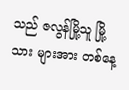သည် ဇလွန်မြို့သူ မြို့သား များအား တစ်နေ့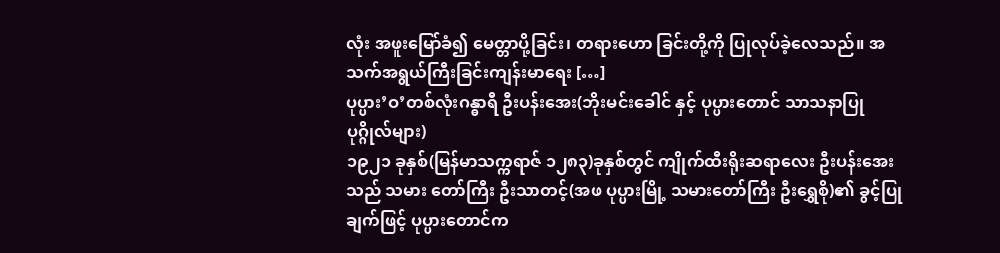လုံး အဖူးမြော်ခံ၍ မေတ္တာပို့ခြင်း၊ တရားဟော ခြင်းတို့ကို ပြုလုပ်ခဲ့လေသည်။ အသက်အရွယ်ကြီးခြင်းကျန်းမာရေး […]
ပုပ္ပား’ဝ’တစ်လုံးဂန္ဓာရီ ဦးပန်းအေး(ဘိုးမင်းခေါင် နှင့် ပုပ္ပားတောင် သာသနာပြုပုဂ္ဂိုလ်များ)
၁၉၂၁ ခုနှစ်(မြန်မာသက္ကရာဇ် ၁၂၈၃)ခုနှစ်တွင် ကျိုက်ထီးရိုးဆရာလေး ဦးပန်းအေးသည် သမား တော်ကြီး ဦးသာတင့်(အဖ ပုပ္ပားမြို့ သမားတော်ကြီး ဦးရွှေစို)၏ ခွင့်ပြုချက်ဖြင့် ပုပ္ပားတောင်က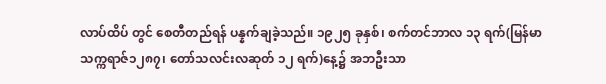လာပ်ထိပ် တွင် စေတီတည်ရန် ပန္နက်ချခဲ့သည်။ ၁၉၂၅ ခုနှစ်၊ စက်တင်ဘာလ ၁၃ ရက်(မြန်မာသက္ကရာဇ်၁၂၈၇၊ တော်သလင်းလဆုတ် ၁၂ ရက်)နေ့၌ အဘဦးသာ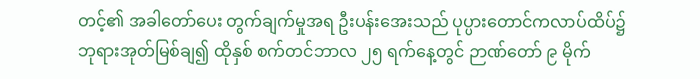တင့်၏ အခါတော်ပေး တွက်ချက်မှုအရ ဦးပန်းအေးသည် ပုပ္ပားတောင်ကလာပ်ထိပ်၌ ဘုရားအုတ်မြစ်ချ၍ ထိုနှစ် စက်တင်ဘာလ ၂၅ ရက်နေ့တွင် ဉာဏ်တော် ၉ မိုက်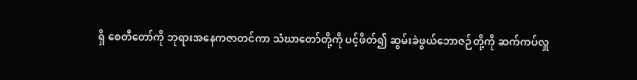ရှိ စေတီတော်ကို ဘုရားအနေကဇာတင်ကာ သံဃာတော်တို့ကို ပင့်ဖိတ်၍ ဆွမ်းခဲဖွယ်ဘောဇဉ်တို့ကို ဆက်ကပ်လှူ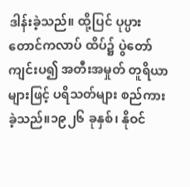ဒါန်းခဲ့သည်။ ထို့ပြင် ပုပ္ပားတောင်ကလာပ် ထိပ်၌ ပွဲတော်ကျင်းပ၍ အတီးအမှုတ် တူရိယာများဖြင့် ပရိသတ်များ စည်ကားခဲ့သည်။၁၉၂၆ ခုနှစ်၊ နိုဝင်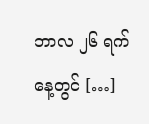ဘာလ ၂၆ ရက်နေ့တွင် […]